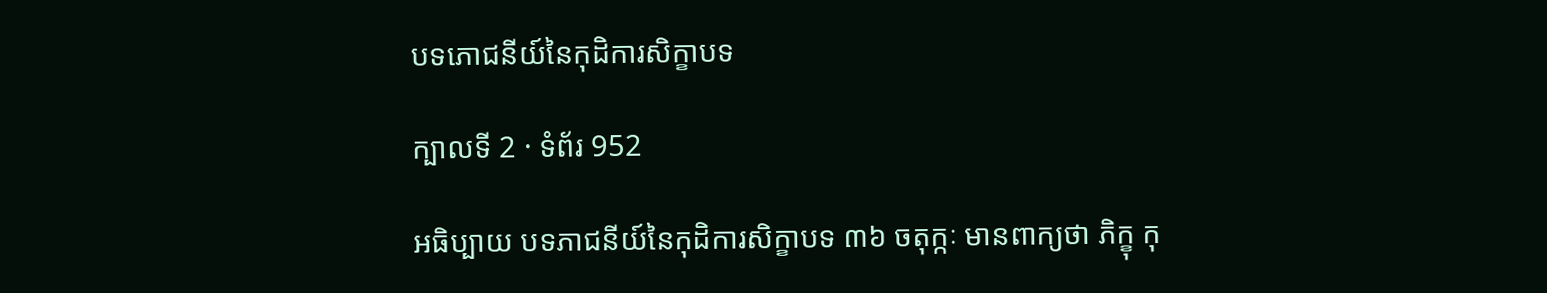បទភោជនីយ៍នៃកុដិការសិក្ខាបទ

ក្បាលទី 2 · ទំព័រ 952

អធិប្បាយ បទភាជនីយ៍នៃកុដិការសិក្ខាបទ ៣៦ ចតុក្កៈ មានពាក្យថា ភិក្ខុ កុ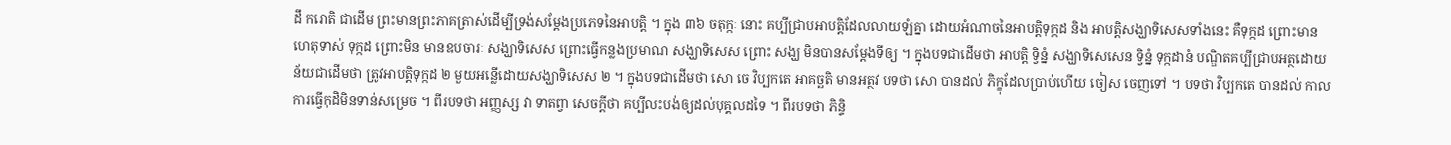ដឹ ករោតិ ជាដើម ព្រះមានព្រះភាគត្រាស់ដើម្បីទ្រង់សម្តែងប្រភេទនៃអាបត្តិ ។ ក្នុង ៣៦ ចតុក្កៈ នោះ គប្បីជ្រាបអាបត្តិដែលលាយឡំគ្នា ដោយអំណាចនៃអាបត្តិទុក្កដ និង អាបត្តិសង្ឃាទិសេសទាំងនេះ គឺទុក្កដ ព្រោះមានហេតុទាស់ ទុក្កដ ព្រោះមិន មានឧបចារៈ សង្ឃាទិសេស ព្រោះធ្វើកន្លងប្រមាណ សង្ឃាទិសេស ព្រោះ សង្ឃ មិនបានសម្តែងទីឲ្យ ។ ក្នុងបទជាដើមថា អាបត្តិ ទ្វិន្នំ សង្ឃាទិសេសេន ទ្វិន្នំ ទុក្កដានំ បណ្ឌិតគប្បីជ្រាបអត្ថដោយន័យជាដើមថា ត្រូវអាបត្តិទុក្កដ ២ មួយអន្លើដោយសង្ឃាទិសេស ២ ។ ក្នុងបទជាដើមថា សោ ចេ វិប្បកតេ អាគច្ឆតិ មានអត្ថវ បទថា សោ បានដល់ ភិក្ខុដែលប្រាប់ហើយ ចៀស ចេញទៅ ។ បទថា វិប្បកតេ បានដល់ កាលការធ្វើកុដិមិនទាន់សម្រេច ។ ពីរបទថា អញ្ញស្ស វា ទាតព្វា សេចក្តីថា គប្បីលះបង់ឲ្យដល់បុគ្គលដទៃ ។ ពីរបទថា ភិន្ទិ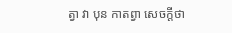ត្វា វា បុន កាតព្វា សេចក្តីថា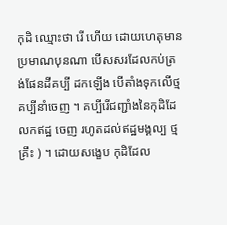កុដិ ឈ្មោះថា រើ ហើយ ដោយហេតុមានប្រមាណបុនណា បើសសរដែលកប់ត្រង់ផែនដីគប្បី ដកឡើង បើតាំងទុកលើថ្ម គប្បីនាំចេញ ។ គប្បីរើជញ្ជាំងនៃកុដិដែលកឥដ្ឋ ចេញ រហូតដល់ឥដ្ឋមង្គល្ប ថ្មគ្រឹះ ) ។ ដោយសង្ខេប កុដិដែល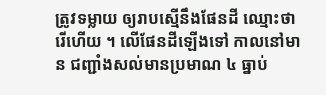ត្រូវទម្លាយ ឲ្យរាបស្មើនឹងផែនដី ឈ្មោះថា រើហើយ ។ លើផែនដីឡើងទៅ កាលនៅមាន ជញ្ជាំងសល់មានប្រមាណ ៤ ធ្នាប់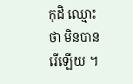កុដិ ឈ្មោះថា មិនបានរើឡើយ ។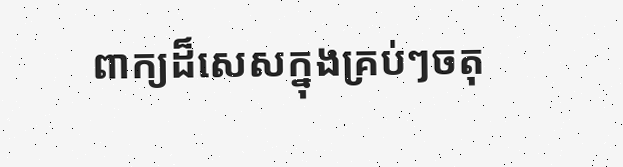ពាក្យដ៏សេសក្នុងគ្រប់ៗចតុ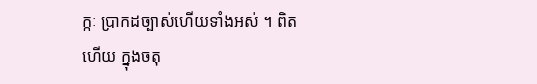ក្កៈ ប្រាកដច្បាស់ហើយទាំងអស់ ។ ពិតហើយ ក្នុងចតុ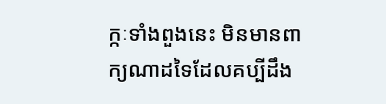ក្កៈទាំងពួងនេះ មិនមានពាក្យណាដទៃដែលគប្បីដឹង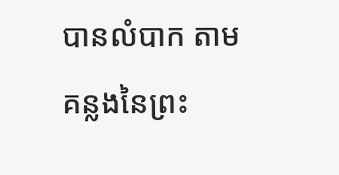បានលំបាក តាម គន្លងនៃព្រះ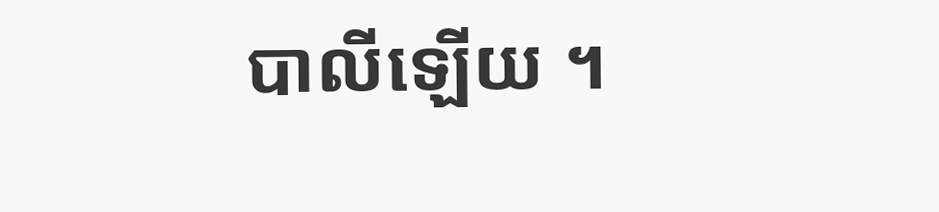បាលីឡើយ ។